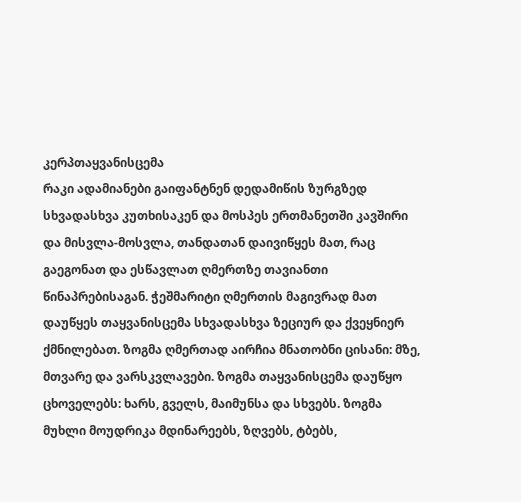კერპთაყვანისცემა
რაკი ადამიანები გაიფანტნენ დედამიწის ზურგზედ სხვადასხვა კუთხისაკენ და მოსპეს ერთმანეთში კავშირი და მისვლა-მოსვლა, თანდათან დაივიწყეს მათ, რაც გაეგონათ და ესწავლათ ღმერთზე თავიანთი წინაპრებისაგან. ჭეშმარიტი ღმერთის მაგივრად მათ დაუწყეს თაყვანისცემა სხვადასხვა ზეციურ და ქვეყნიერ ქმნილებათ. ზოგმა ღმერთად აირჩია მნათობნი ცისანი: მზე, მთვარე და ვარსკვლავები. ზოგმა თაყვანისცემა დაუწყო ცხოველებს: ხარს, გველს, მაიმუნსა და სხვებს. ზოგმა მუხლი მოუდრიკა მდინარეებს, ზღვებს, ტბებს,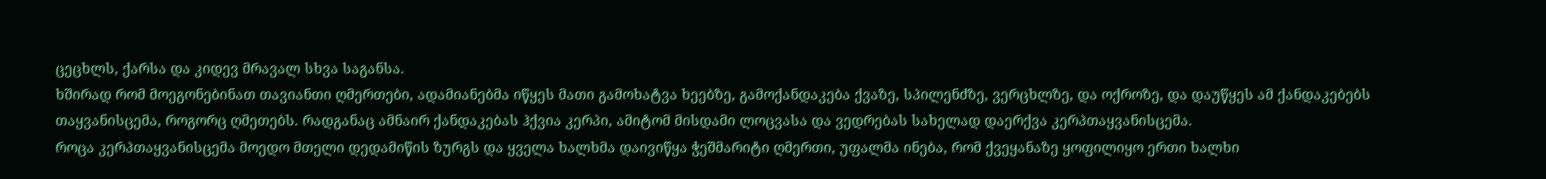ცეცხლს, ქარსა და კიდევ მრავალ სხვა საგანსა.
ხშირად რომ მოეგონებინათ თავიანთი ღმერთები, ადამიანებმა იწყეს მათი გამოხატვა ხეებზე, გამოქანდაკება ქვაზე, სპილენძზე, ვერცხლზე, და ოქროზე, და დაუწყეს ამ ქანდაკებებს თაყვანისცემა, როგორც ღმეთებს. რადგანაც ამნაირ ქანდაკებას ჰქვია კერპი, ამიტომ მისდამი ლოცვასა და ვედრებას სახელად დაერქვა კერპთაყვანისცემა.
როცა კერპთაყვანისცემა მოედო მთელი დედამიწის ზურგს და ყველა ხალხმა დაივიწყა ჭეშმარიტი ღმერთი, უფალმა ინება, რომ ქვეყანაზე ყოფილიყო ერთი ხალხი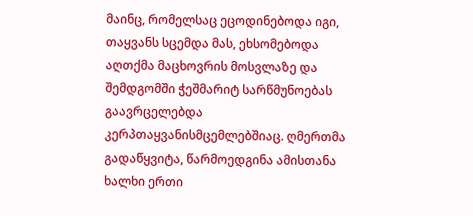მაინც, რომელსაც ეცოდინებოდა იგი, თაყვანს სცემდა მას, ეხსომებოდა აღთქმა მაცხოვრის მოსვლაზე და შემდგომში ჭეშმარიტ სარწმუნოებას გაავრცელებდა კერპთაყვანისმცემლებშიაც. ღმერთმა გადაწყვიტა, წარმოედგინა ამისთანა ხალხი ერთი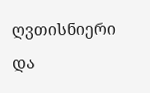ღვთისნიერი და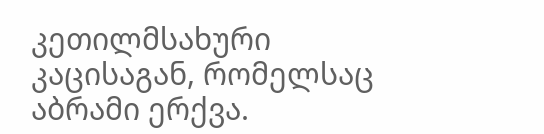კეთილმსახური კაცისაგან, რომელსაც აბრამი ერქვა.